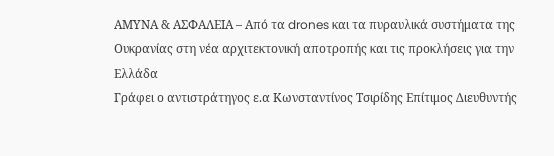ΑΜΥΝΑ & ΑΣΦΑΛΕΙΑ – Από τα drones και τα πυραυλικά συστήματα της Ουκρανίας στη νέα αρχιτεκτονική αποτροπής και τις προκλήσεις για την Ελλάδα
Γράφει ο αντιστράτηγος ε.α Κωνσταντίνος Τσιρίδης Επίτιμος Διευθυντής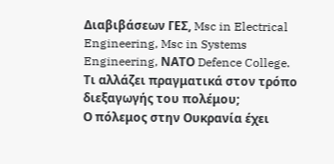Διαβιβάσεων ΓΕΣ, Msc in Electrical Engineering, Msc in Systems Engineering, NΑΤΟ Defence College.
Τι αλλάζει πραγματικά στον τρόπο διεξαγωγής του πολέμου;
Ο πόλεμος στην Ουκρανία έχει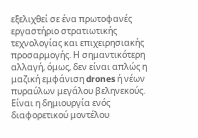εξελιχθεί σε ένα πρωτοφανές εργαστήριο στρατιωτικής τεχνολογίας και επιχειρησιακής προσαρμογής. Η σημαντικότερη αλλαγή, όμως, δεν είναι απλώς η μαζική εμφάνιση drones ή νέων πυραύλων μεγάλου βεληνεκούς.
Είναι η δημιουργία ενός διαφορετικού μοντέλου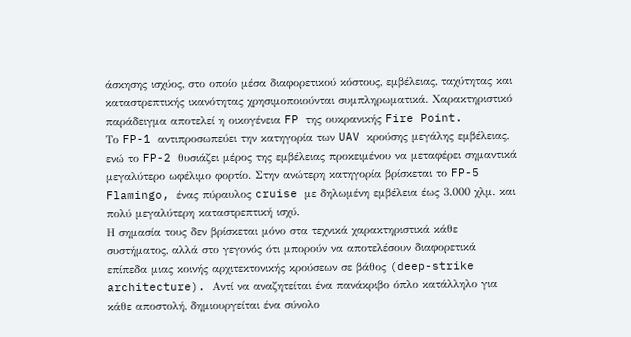άσκησης ισχύος, στο οποίο μέσα διαφορετικού κόστους, εμβέλειας, ταχύτητας και καταστρεπτικής ικανότητας χρησιμοποιούνται συμπληρωματικά. Χαρακτηριστικό παράδειγμα αποτελεί η οικογένεια FP της ουκρανικής Fire Point.
Το FP-1 αντιπροσωπεύει την κατηγορία των UAV κρούσης μεγάλης εμβέλειας, ενώ το FP-2 θυσιάζει μέρος της εμβέλειας προκειμένου να μεταφέρει σημαντικά μεγαλύτερο ωφέλιμο φορτίο. Στην ανώτερη κατηγορία βρίσκεται το FP-5 Flamingo, ένας πύραυλος cruise με δηλωμένη εμβέλεια έως 3.000 χλμ. και πολύ μεγαλύτερη καταστρεπτική ισχύ.
Η σημασία τους δεν βρίσκεται μόνο στα τεχνικά χαρακτηριστικά κάθε συστήματος, αλλά στο γεγονός ότι μπορούν να αποτελέσουν διαφορετικά επίπεδα μιας κοινής αρχιτεκτονικής κρούσεων σε βάθος (deep-strike architecture). Αντί να αναζητείται ένα πανάκριβο όπλο κατάλληλο για κάθε αποστολή, δημιουργείται ένα σύνολο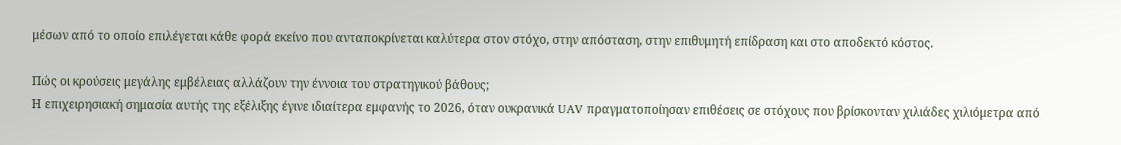μέσων από το οποίο επιλέγεται κάθε φορά εκείνο που ανταποκρίνεται καλύτερα στον στόχο, στην απόσταση, στην επιθυμητή επίδραση και στο αποδεκτό κόστος.

Πώς οι κρούσεις μεγάλης εμβέλειας αλλάζουν την έννοια του στρατηγικού βάθους;
Η επιχειρησιακή σημασία αυτής της εξέλιξης έγινε ιδιαίτερα εμφανής το 2026, όταν ουκρανικά UAV πραγματοποίησαν επιθέσεις σε στόχους που βρίσκονταν χιλιάδες χιλιόμετρα από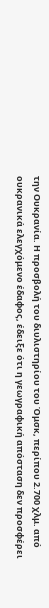την Ουκρανία. Η προσβολή του διυλιστηρίου του Όμσκ, περίπου 2.700 χλμ. από ουκρανικά ελεγχόμενο έδαφος, έδειξε ότι η γεωγραφική απόσταση δεν προσφέρει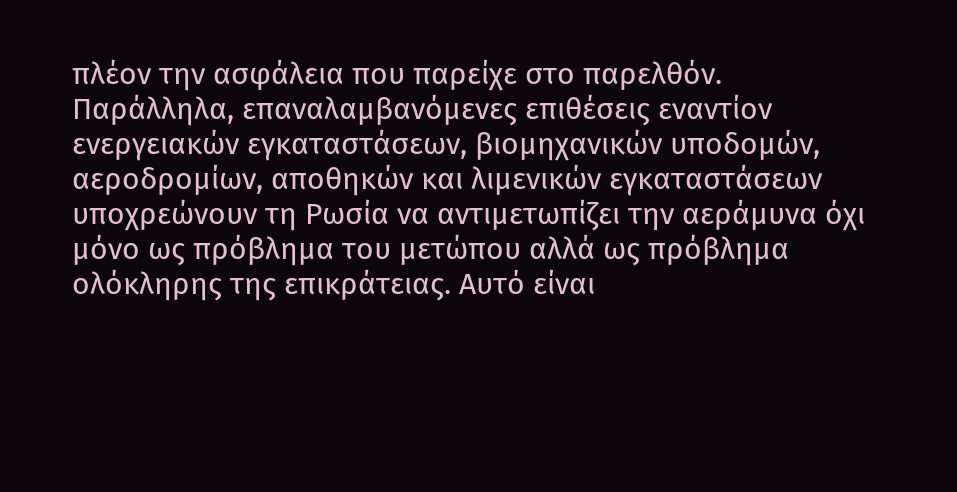πλέον την ασφάλεια που παρείχε στο παρελθόν.
Παράλληλα, επαναλαμβανόμενες επιθέσεις εναντίον ενεργειακών εγκαταστάσεων, βιομηχανικών υποδομών, αεροδρομίων, αποθηκών και λιμενικών εγκαταστάσεων υποχρεώνουν τη Ρωσία να αντιμετωπίζει την αεράμυνα όχι μόνο ως πρόβλημα του μετώπου αλλά ως πρόβλημα ολόκληρης της επικράτειας. Αυτό είναι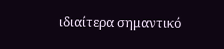ιδιαίτερα σημαντικό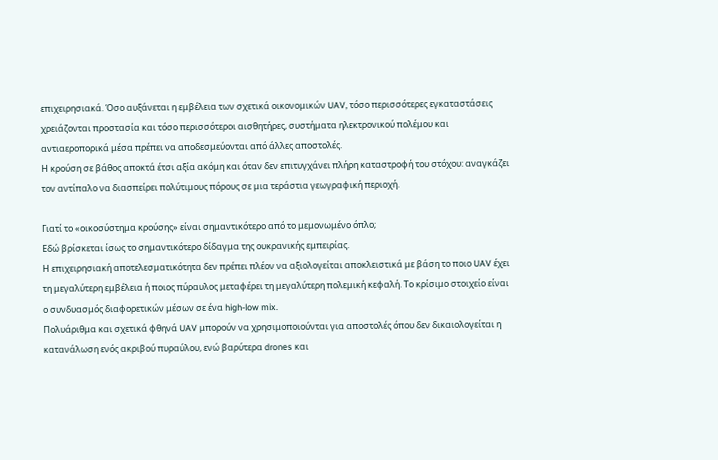επιχειρησιακά. Όσο αυξάνεται η εμβέλεια των σχετικά οικονομικών UAV, τόσο περισσότερες εγκαταστάσεις χρειάζονται προστασία και τόσο περισσότεροι αισθητήρες, συστήματα ηλεκτρονικού πολέμου και αντιαεροπορικά μέσα πρέπει να αποδεσμεύονται από άλλες αποστολές.
Η κρούση σε βάθος αποκτά έτσι αξία ακόμη και όταν δεν επιτυγχάνει πλήρη καταστροφή του στόχου: αναγκάζει τον αντίπαλο να διασπείρει πολύτιμους πόρους σε μια τεράστια γεωγραφική περιοχή.

Γιατί το «οικοσύστημα κρούσης» είναι σημαντικότερο από το μεμονωμένο όπλο;
Εδώ βρίσκεται ίσως το σημαντικότερο δίδαγμα της ουκρανικής εμπειρίας.
Η επιχειρησιακή αποτελεσματικότητα δεν πρέπει πλέον να αξιολογείται αποκλειστικά με βάση το ποιο UAV έχει τη μεγαλύτερη εμβέλεια ή ποιος πύραυλος μεταφέρει τη μεγαλύτερη πολεμική κεφαλή. Το κρίσιμο στοιχείο είναι ο συνδυασμός διαφορετικών μέσων σε ένα high-low mix.
Πολυάριθμα και σχετικά φθηνά UAV μπορούν να χρησιμοποιούνται για αποστολές όπου δεν δικαιολογείται η κατανάλωση ενός ακριβού πυραύλου, ενώ βαρύτερα drones και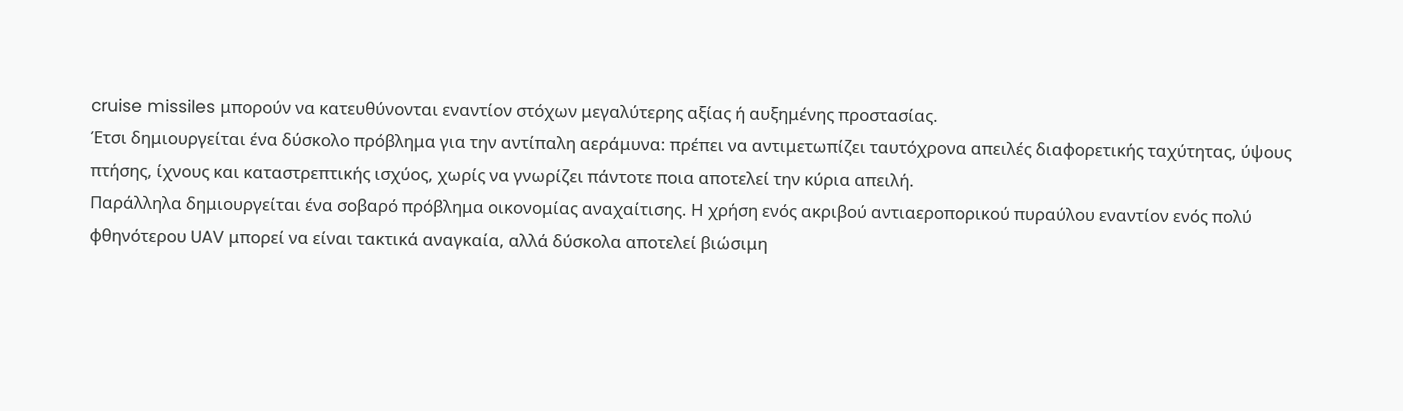cruise missiles μπορούν να κατευθύνονται εναντίον στόχων μεγαλύτερης αξίας ή αυξημένης προστασίας.
Έτσι δημιουργείται ένα δύσκολο πρόβλημα για την αντίπαλη αεράμυνα: πρέπει να αντιμετωπίζει ταυτόχρονα απειλές διαφορετικής ταχύτητας, ύψους πτήσης, ίχνους και καταστρεπτικής ισχύος, χωρίς να γνωρίζει πάντοτε ποια αποτελεί την κύρια απειλή.
Παράλληλα δημιουργείται ένα σοβαρό πρόβλημα οικονομίας αναχαίτισης. Η χρήση ενός ακριβού αντιαεροπορικού πυραύλου εναντίον ενός πολύ φθηνότερου UAV μπορεί να είναι τακτικά αναγκαία, αλλά δύσκολα αποτελεί βιώσιμη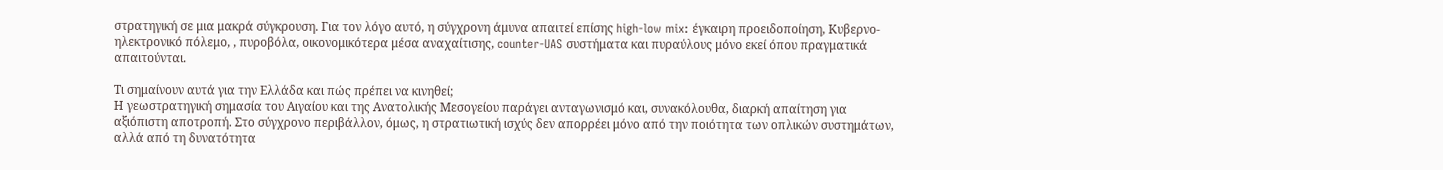στρατηγική σε μια μακρά σύγκρουση. Για τον λόγο αυτό, η σύγχρονη άμυνα απαιτεί επίσης high-low mix: έγκαιρη προειδοποίηση, Κυβερνο-ηλεκτρονικό πόλεμο, , πυροβόλα, οικονομικότερα μέσα αναχαίτισης, counter-UAS συστήματα και πυραύλους μόνο εκεί όπου πραγματικά απαιτούνται.

Τι σημαίνουν αυτά για την Ελλάδα και πώς πρέπει να κινηθεί;
Η γεωστρατηγική σημασία του Αιγαίου και της Ανατολικής Μεσογείου παράγει ανταγωνισμό και, συνακόλουθα, διαρκή απαίτηση για αξιόπιστη αποτροπή. Στο σύγχρονο περιβάλλον, όμως, η στρατιωτική ισχύς δεν απορρέει μόνο από την ποιότητα των οπλικών συστημάτων, αλλά από τη δυνατότητα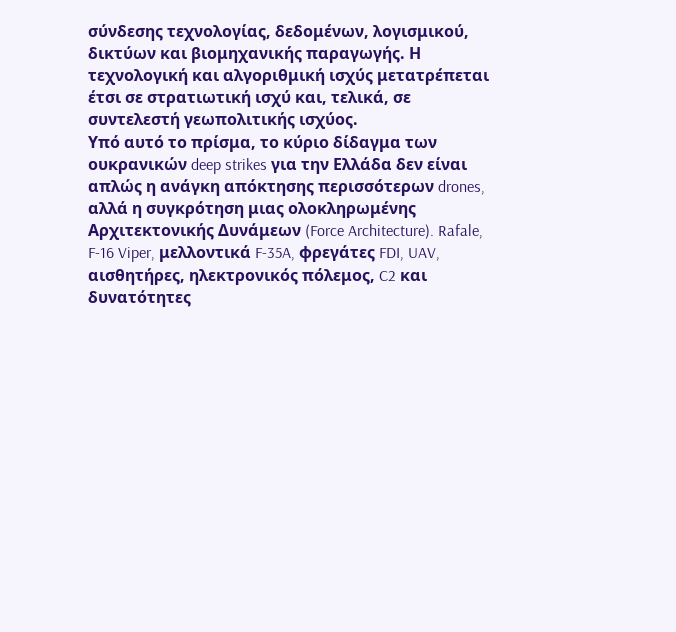σύνδεσης τεχνολογίας, δεδομένων, λογισμικού, δικτύων και βιομηχανικής παραγωγής. Η τεχνολογική και αλγοριθμική ισχύς μετατρέπεται έτσι σε στρατιωτική ισχύ και, τελικά, σε συντελεστή γεωπολιτικής ισχύος.
Υπό αυτό το πρίσμα, το κύριο δίδαγμα των ουκρανικών deep strikes για την Ελλάδα δεν είναι απλώς η ανάγκη απόκτησης περισσότερων drones, αλλά η συγκρότηση μιας ολοκληρωμένης Αρχιτεκτονικής Δυνάμεων (Force Architecture). Rafale, F-16 Viper, μελλοντικά F-35A, φρεγάτες FDI, UAV, αισθητήρες, ηλεκτρονικός πόλεμος, C2 και δυνατότητες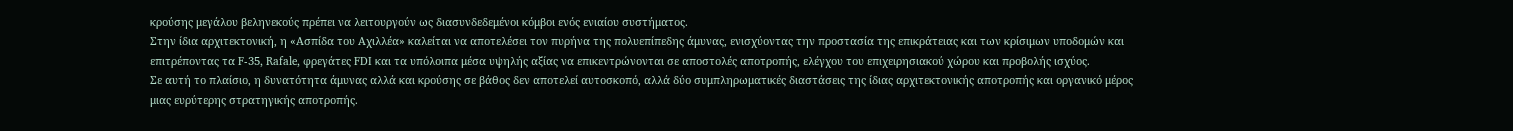κρούσης μεγάλου βεληνεκούς πρέπει να λειτουργούν ως διασυνδεδεμένοι κόμβοι ενός ενιαίου συστήματος.
Στην ίδια αρχιτεκτονική, η «Ασπίδα του Αχιλλέα» καλείται να αποτελέσει τον πυρήνα της πολυεπίπεδης άμυνας, ενισχύοντας την προστασία της επικράτειας και των κρίσιμων υποδομών και επιτρέποντας τα F-35, Rafale, φρεγάτες FDI και τα υπόλοιπα μέσα υψηλής αξίας να επικεντρώνονται σε αποστολές αποτροπής, ελέγχου του επιχειρησιακού χώρου και προβολής ισχύος.
Σε αυτή το πλαίσιο, η δυνατότητα άμυνας αλλά και κρούσης σε βάθος δεν αποτελεί αυτοσκοπό, αλλά δύο συμπληρωματικές διαστάσεις της ίδιας αρχιτεκτονικής αποτροπής και οργανικό μέρος μιας ευρύτερης στρατηγικής αποτροπής.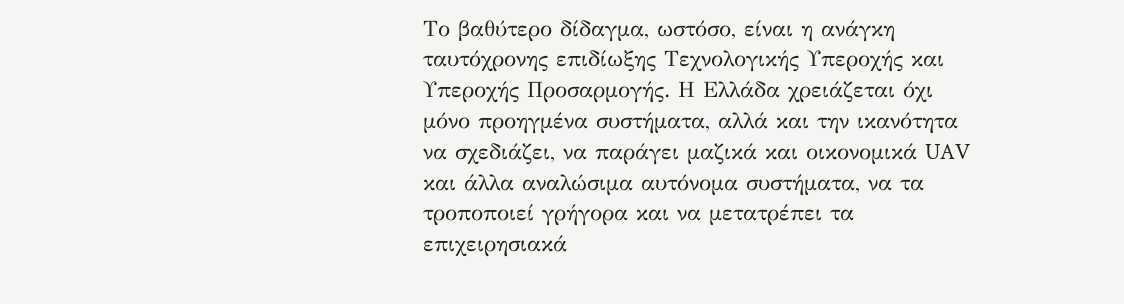Το βαθύτερο δίδαγμα, ωστόσο, είναι η ανάγκη ταυτόχρονης επιδίωξης Τεχνολογικής Υπεροχής και Υπεροχής Προσαρμογής. Η Ελλάδα χρειάζεται όχι μόνο προηγμένα συστήματα, αλλά και την ικανότητα να σχεδιάζει, να παράγει μαζικά και οικονομικά UAV και άλλα αναλώσιμα αυτόνομα συστήματα, να τα τροποποιεί γρήγορα και να μετατρέπει τα επιχειρησιακά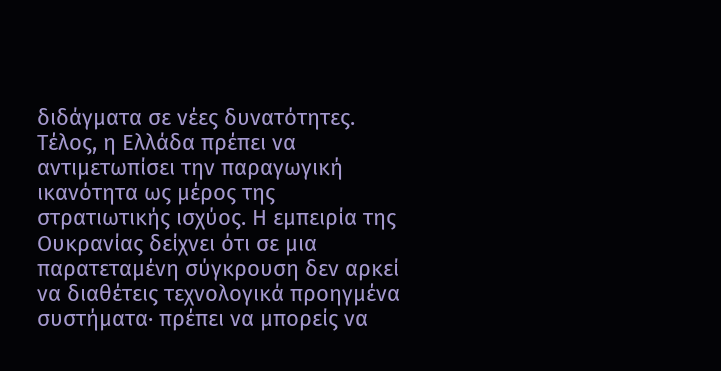διδάγματα σε νέες δυνατότητες.
Τέλος, η Ελλάδα πρέπει να αντιμετωπίσει την παραγωγική ικανότητα ως μέρος της στρατιωτικής ισχύος. Η εμπειρία της Ουκρανίας δείχνει ότι σε μια παρατεταμένη σύγκρουση δεν αρκεί να διαθέτεις τεχνολογικά προηγμένα συστήματα· πρέπει να μπορείς να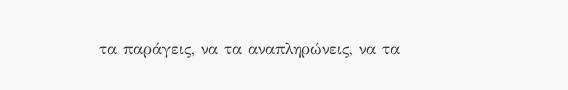τα παράγεις, να τα αναπληρώνεις, να τα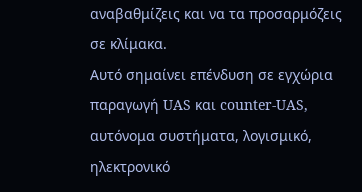αναβαθμίζεις και να τα προσαρμόζεις σε κλίμακα.
Αυτό σημαίνει επένδυση σε εγχώρια παραγωγή UAS και counter-UAS, αυτόνομα συστήματα, λογισμικό, ηλεκτρονικό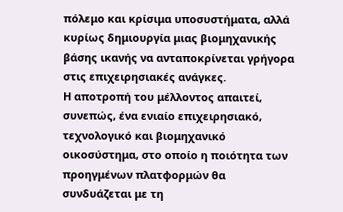πόλεμο και κρίσιμα υποσυστήματα, αλλά κυρίως δημιουργία μιας βιομηχανικής βάσης ικανής να ανταποκρίνεται γρήγορα στις επιχειρησιακές ανάγκες.
Η αποτροπή του μέλλοντος απαιτεί, συνεπώς, ένα ενιαίο επιχειρησιακό, τεχνολογικό και βιομηχανικό οικοσύστημα, στο οποίο η ποιότητα των προηγμένων πλατφορμών θα συνδυάζεται με τη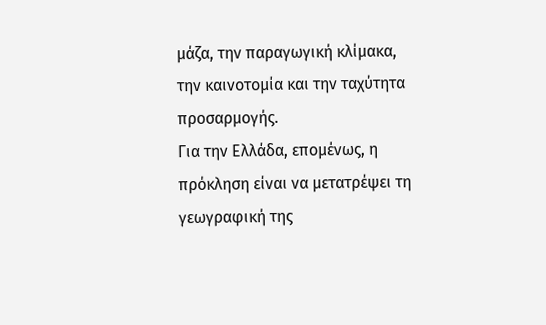μάζα, την παραγωγική κλίμακα, την καινοτομία και την ταχύτητα προσαρμογής.
Για την Ελλάδα, επομένως, η πρόκληση είναι να μετατρέψει τη γεωγραφική της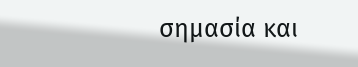σημασία και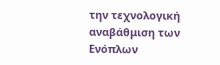την τεχνολογική αναβάθμιση των Ενόπλων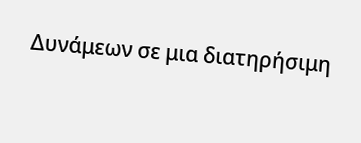Δυνάμεων σε μια διατηρήσιμη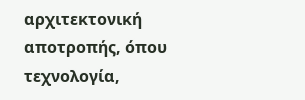αρχιτεκτονική αποτροπής, όπου τεχνολογία,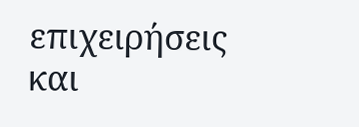επιχειρήσεις και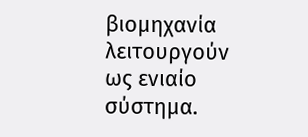βιομηχανία λειτουργούν ως ενιαίο σύστημα.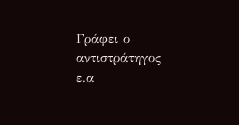Γράφει ο αντιστράτηγος ε.α